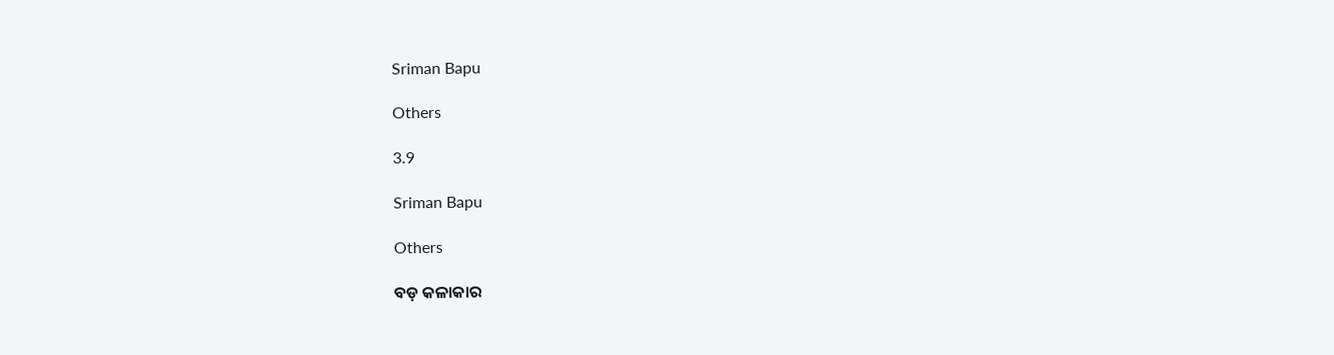Sriman Bapu

Others

3.9

Sriman Bapu

Others

ବଡ଼ କଳାକାର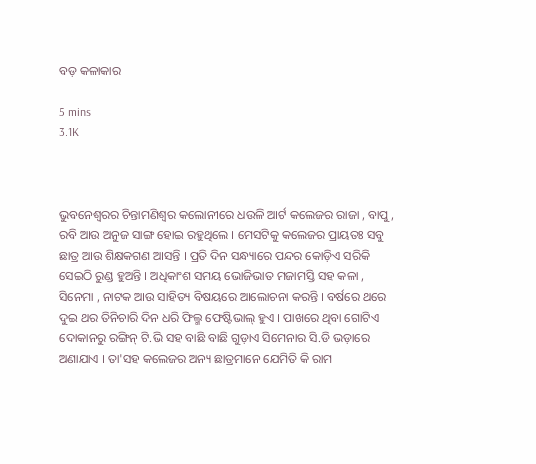ବଡ଼ କଳାକାର

5 mins
3.1K



ଭୁବନେଶ୍ବରର ଚିନ୍ତାମଣିଶ୍ୱର କଲୋନୀରେ ଧଉଳି ଆର୍ଟ କଲେଜର ରାଜା , ବାପୁ , ରବି ଆଉ ଅନୁଜ ସାଙ୍ଗ ହୋଇ ରହୁଥିଲେ । ମେସଟିକୁ କଲେଜର ପ୍ରାୟତଃ ସବୁ ଛାତ୍ର ଆଉ ଶିକ୍ଷକଗଣ ଆସନ୍ତି । ପ୍ରତି ଦିନ ସନ୍ଧ୍ୟାରେ ପନ୍ଦର କୋଡ଼ିଏ ସରିକି ସେଇଠି ରୁଣ୍ଡ ହୁଅନ୍ତି । ଅଧିକାଂଶ ସମୟ ଭୋଜିଭାତ ମଜାମସ୍ତି ସହ କଳା , ସିନେମା , ନାଟକ ଆଉ ସାହିତ୍ୟ ବିଷୟରେ ଆଲୋଚନା କରନ୍ତି । ବର୍ଷରେ ଥରେ ଦୁଇ ଥର ତିନିଚାରି ଦିନ ଧରି ଫିଲ୍ମ ଫେଷ୍ଟିଭାଲ୍ ହୁଏ । ପାଖରେ ଥିବା ଗୋଟିଏ ଦୋକାନରୁ ରଙ୍ଗିନ୍ ଟି.ଭି ସହ ବାଛି ବାଛି ଗୁଡ଼ାଏ ସିମେନାର ସି.ଡି ଭଡ଼ାରେ ଅଣାଯାଏ । ତା'ସହ କଲେଜର ଅନ୍ୟ ଛାତ୍ରମାନେ ଯେମିତି କି ରାମ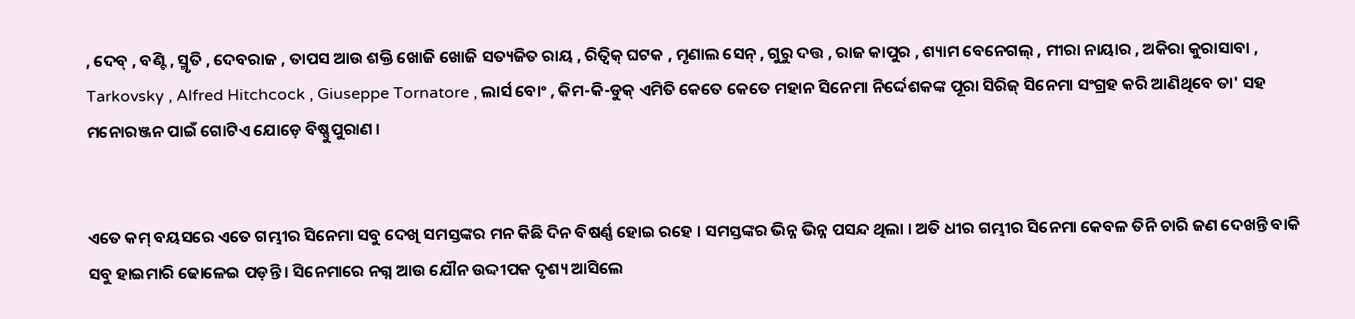, ଦେବ୍ , ବଣ୍ଟି , ସ୍ମୃତି , ଦେବରାଜ , ତାପସ ଆଉ ଶକ୍ତି ଖୋଜି ଖୋଜି ସତ୍ୟଜିତ ରାୟ , ରିତ୍ୱିକ୍ ଘଟକ , ମୃଣାଲ ସେନ୍ , ଗୁରୁ ଦତ୍ତ , ରାଜ କାପୁର , ଶ୍ୟାମ ବେନେଗଲ୍ , ମୀରା ନାୟାର , ଅକିରା କୁରାସାବା , Tarkovsky , Alfred Hitchcock , Giuseppe Tornatore , ଲାର୍ସ ବୋଂ , କିମ-କି-ଡୁକ୍ ଏମିତି କେତେ କେତେ ମହାନ ସିନେମା ନିର୍ଦ୍ଦେଶକଙ୍କ ପୂରା ସିରିଜ୍ ସିନେମା ସଂଗ୍ରହ କରି ଆଣିଥିବେ ତା' ସହ ମନୋରଞ୍ଜନ ପାଇଁ ଗୋଟିଏ ଯୋଡ଼େ ବିଷ୍ଣୁପୁରାଣ ।


ଏତେ କମ୍ ବୟସରେ ଏତେ ଗମ୍ଭୀର ସିନେମା ସବୁ ଦେଖି ସମସ୍ତଙ୍କର ମନ କିଛି ଦିନ ବିଷର୍ଣ୍ଣ ହୋଇ ରହେ । ସମସ୍ତଙ୍କର ଭିନ୍ନ ଭିନ୍ନ ପସନ୍ଦ ଥିଲା । ଅତି ଧୀର ଗମ୍ଭୀର ସିନେମା କେବଳ ତିନି ଚାରି ଜଣ ଦେଖନ୍ତି ବାକି ସବୁ ହାଇମାରି ଢୋଳେଇ ପଡ଼ନ୍ତି । ସିନେମାରେ ନଗ୍ନ ଆଉ ଯୌନ ଉଦ୍ଦୀପକ ଦୃଶ୍ୟ ଆସିଲେ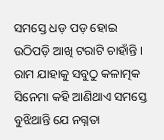ସମସ୍ତେ ଧଡ଼ ପଡ଼ ହୋଇ ଉଠିପଡ଼ି ଆଖି ଟରାଟି ଚାହାଁନ୍ତି । ରାମ ଯାହାକୁ ସବୁଠୁ କଳାତ୍ମକ ସିନେମା କହି ଆଣିଥାଏ ସମସ୍ତେ ବୁଝିଥାନ୍ତି ଯେ ନଗ୍ନତା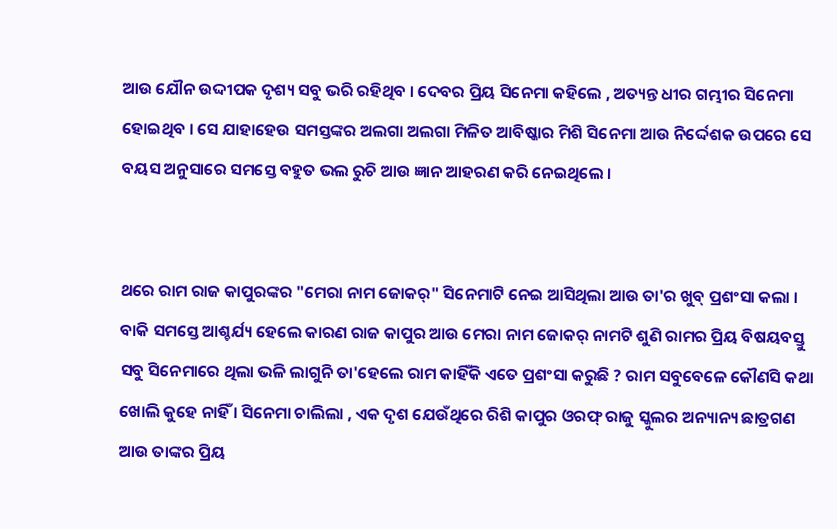ଆଉ ଯୌନ ଉଦ୍ଦୀପକ ଦୃଶ୍ୟ ସବୁ ଭରି ରହିଥିବ । ଦେବର ପ୍ରିୟ ସିନେମା କହିଲେ , ଅତ୍ୟନ୍ତ ଧୀର ଗମ୍ଭୀର ସିନେମା ହୋଇଥିବ । ସେ ଯାହାହେଉ ସମସ୍ତଙ୍କର ଅଲଗା ଅଲଗା ମିଳିତ ଆବିଷ୍କାର ମିଶି ସିନେମା ଆଉ ନିର୍ଦ୍ଦେଶକ ଉପରେ ସେ ବୟସ ଅନୁସାରେ ସମସ୍ତେ ବହୁତ ଭଲ ରୁଚି ଆଉ ଜ୍ଞାନ ଆହରଣ କରି ନେଇଥିଲେ ।


ଥରେ ରାମ ରାଜ କାପୁରଙ୍କର "ମେରା ନାମ ଜୋକର୍" ସିନେମାଟି ନେଇ ଆସିଥିଲା ଆଉ ତା'ର ଖୁବ୍ ପ୍ରଶଂସା କଲା । ବାକି ସମସ୍ତେ ଆଶ୍ଚର୍ଯ୍ୟ ହେଲେ କାରଣ ରାଜ କାପୁର ଆଉ ମେରା ନାମ ଜୋକର୍ ନାମଟି ଶୁଣି ରାମର ପ୍ରିୟ ବିଷୟବସ୍ତୁ ସବୁ ସିନେମାରେ ଥିଲା ଭଳି ଲାଗୁନି ତା'ହେଲେ ରାମ କାହିଁକି ଏତେ ପ୍ରଶଂସା କରୁଛି ? ରାମ ସବୁବେଳେ କୌଣସି କଥା ଖୋଲି କୁହେ ନାହିଁ । ସିନେମା ଚାଲିଲା , ଏକ ଦୃଶ ଯେଉଁଥିରେ ରିଶି କାପୁର ଓରଫ୍ ରାଜୁ ସ୍କୁଲର ଅନ୍ୟାନ୍ୟ ଛାତ୍ରଗଣ ଆଉ ତାଙ୍କର ପ୍ରିୟ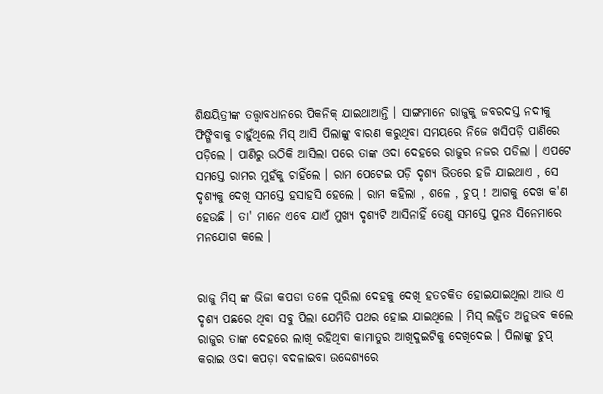ଶିକ୍ଷୟିତ୍ରୀଙ୍କ ତତ୍ତ୍ୱାବଧାନରେ ପିକନିକ୍ ଯାଇଥାଆନ୍ତି । ସାଙ୍ଗମାନେ ରାଜୁକୁ ଜବରଦସ୍ତ ନଦୀକୁ ଫିଙ୍ଗିବାକୁ ଚାହୁଁଥିଲେ ମିସ୍ ଆସି ପିଲାଙ୍କୁ ବାରଣ କରୁଥିବା ସମୟରେ ନିଜେ ଖସିପଡ଼ି ପାଣିରେ ପଡ଼ିଲେ । ପାଣିରୁ ଉଠିକି ଆସିଲା ପରେ ତାଙ୍କ ଓଦା ଦେହରେ ରାଜୁର ନଜର ପଡିଲା । ଏପଟେ ସମସ୍ତେ ରାମର ମୁହଁକୁ ଚାହିଁଲେ । ରାମ ପେଟେଇ ପଡ଼ି ଦୃଶ୍ୟ ଭିତରେ ହଜି ଯାଇଥାଏ , ସେ ଦୃଶ୍ୟକୁ ଦେଖି ସମସ୍ତେ ହସାହସି ହେଲେ । ରାମ କହିଲା , ଶଳେ , ଚୁପ୍ ! ଆଗକୁ ଦେଖ କ'ଣ ହେଉଛି । ତା' ମାନେ ଏବେ ଯାଏଁ ମୁଖ୍ୟ ଦୃଶ୍ଯଟି ଆସିନାହିଁ ତେଣୁ ସମସ୍ତେ ପୁନଃ ସିନେମାରେ ମନଯୋଗ କଲେ ।


ରାଜୁ ମିସ୍ ଙ୍କ ଭିଜା କପଡା ତଳେ ପୂରିଲା ଦେହକୁ ଦେଖି ହତଚକିତ ହୋଇଯାଇଥିଲା ଆଉ ଏ ଦୃଶ୍ୟ ପଛରେ ଥିବା ସବୁ ପିଲା ଯେମିତି ପଥର ହୋଇ ଯାଇଥିଲେ । ମିସ୍ ଲଜ୍ଜିତ ଅନୁଭବ କଲେ ରାଜୁର ତାଙ୍କ ଦେହରେ ଲାଖି ରହିଥିବା କାମାତୁର ଆଖିଦୁଇଟିକୁ ଦେଖିଦେଇ । ପିଲାଙ୍କୁ ଚୁପ୍ କରାଇ ଓଦା କପଡ଼ା ବଦଳାଇବା ଉଦ୍ଦେଶ୍ୟରେ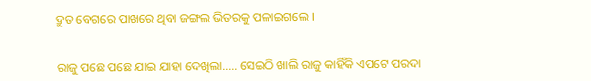ଦ୍ରୁତ ବେଗରେ ପାଖରେ ଥିବା ଜଙ୍ଗଲ ଭିତରକୁ ପଳାଇଗଲେ ।


ରାଜୁ ପଛେ ପଛେ ଯାଇ ଯାହା ଦେଖିଲା..... ସେଇଠି ଖାଲି ରାଜୁ କାହିଁକି ଏପଟେ ପରଦା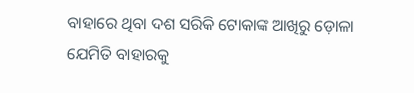ବାହାରେ ଥିବା ଦଶ ସରିକି ଟୋକାଙ୍କ ଆଖିରୁ ଡ଼ୋଳା ଯେମିତି ବାହାରକୁ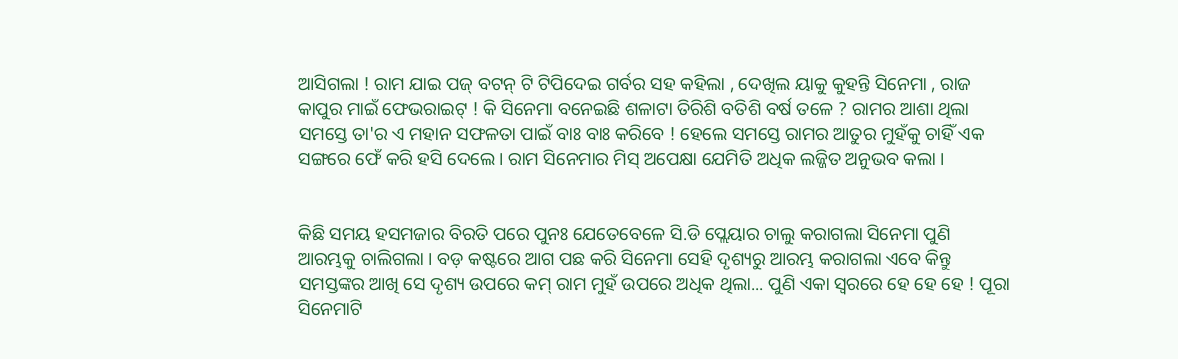ଆସିଗଲା ! ରାମ ଯାଇ ପଜ୍ ବଟନ୍ ଟି ଟିପିଦେଇ ଗର୍ବର ସହ କହିଲା , ଦେଖିଲ ୟାକୁ କୁହନ୍ତି ସିନେମା , ରାଜ କାପୁର ମାଇଁ ଫେଭରାଇଟ୍ ! କି ସିନେମା ବନେଇଛି ଶଳାଟା ତିରିଶି ବତିଶି ବର୍ଷ ତଳେ ? ରାମର ଆଶା ଥିଲା ସମସ୍ତେ ତା'ର ଏ ମହାନ ସଫଳତା ପାଇଁ ବାଃ ବାଃ କରିବେ ! ହେଲେ ସମସ୍ତେ ରାମର ଆତୁର ମୁହଁକୁ ଚାହିଁ ଏକ ସଙ୍ଗରେ ଫେଁ କରି ହସି ଦେଲେ । ରାମ ସିନେମାର ମିସ୍ ଅପେକ୍ଷା ଯେମିତି ଅଧିକ ଲଜ୍ଜିତ ଅନୁଭବ କଲା ।


କିଛି ସମୟ ହସମଜାର ବିରତି ପରେ ପୁନଃ ଯେତେବେଳେ ସି.ଡି ପ୍ଲେୟାର ଚାଲୁ କରାଗଲା ସିନେମା ପୁଣି ଆରମ୍ଭକୁ ଚାଲିଗଲା । ବଡ଼ କଷ୍ଟରେ ଆଗ ପଛ କରି ସିନେମା ସେହି ଦୃଶ୍ୟରୁ ଆରମ୍ଭ କରାଗଲା ଏବେ କିନ୍ତୁ ସମସ୍ତଙ୍କର ଆଖି ସେ ଦୃଶ୍ୟ ଉପରେ କମ୍ ରାମ ମୁହଁ ଉପରେ ଅଧିକ ଥିଲା... ପୁଣି ଏକା ସ୍ୱରରେ ହେ ହେ ହେ ! ପୂରା ସିନେମାଟି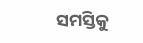ସମସ୍ତିକୁ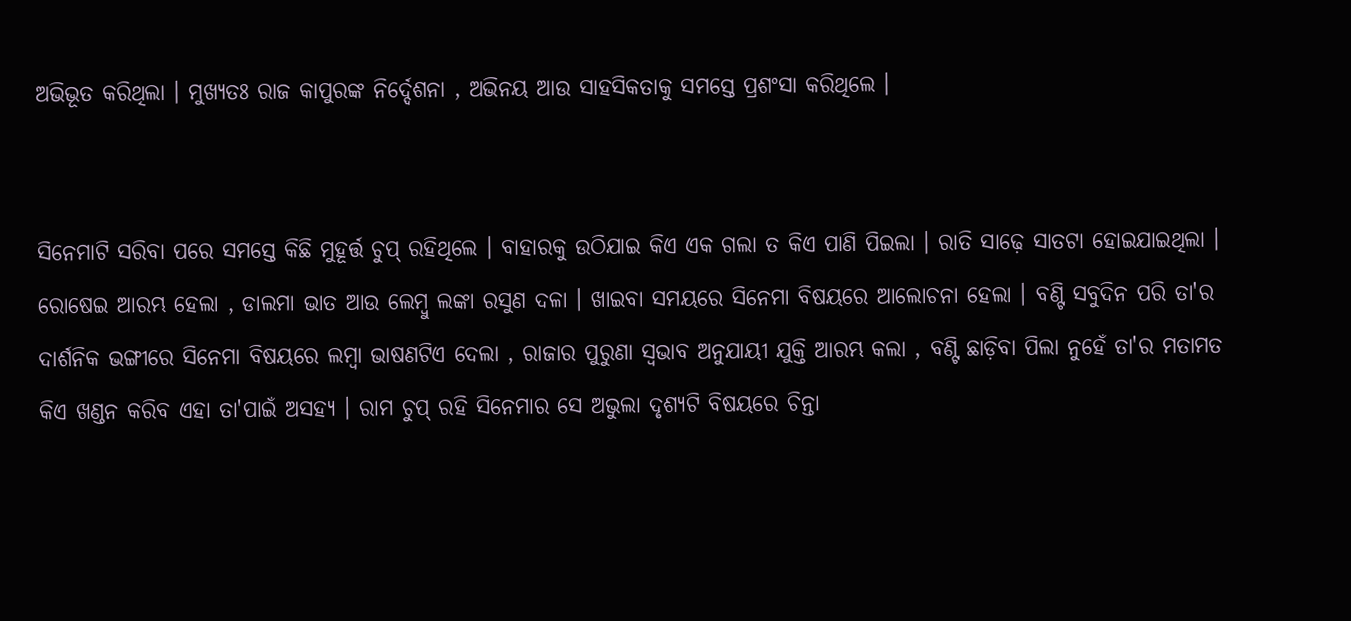ଅଭିଭୂତ କରିଥିଲା । ମୁଖ୍ୟତଃ ରାଜ କାପୁରଙ୍କ ନିର୍ଦ୍ଦେଶନା , ଅଭିନୟ ଆଉ ସାହସିକତାକୁ ସମସ୍ତେ ପ୍ରଶଂସା କରିଥିଲେ ।


ସିନେମାଟି ସରିବା ପରେ ସମସ୍ତେ କିଛି ମୁହୂର୍ତ୍ତ ଚୁପ୍ ରହିଥିଲେ । ବାହାରକୁ ଉଠିଯାଇ କିଏ ଏକ ଗଲା ତ କିଏ ପାଣି ପିଇଲା । ରାତି ସାଢ଼େ ସାତଟା ହୋଇଯାଇଥିଲା । ରୋଷେଇ ଆରମ୍ଭ ହେଲା , ଡାଲମା ଭାତ ଆଉ ଲେମ୍ବୁ ଲଙ୍କା ରସୁଣ ଦଳା । ଖାଇବା ସମୟରେ ସିନେମା ବିଷୟରେ ଆଲୋଚନା ହେଲା । ବଣ୍ଟି ସବୁଦିନ ପରି ତା'ର ଦାର୍ଶନିକ ଭଙ୍ଗୀରେ ସିନେମା ବିଷୟରେ ଲମ୍ବା ଭାଷଣଟିଏ ଦେଲା , ରାଜାର ପୁରୁଣା ସ୍ୱଭାବ ଅନୁଯାୟୀ ଯୁକ୍ତି ଆରମ୍ଭ କଲା , ବଣ୍ଟି ଛାଡ଼ିବା ପିଲା ନୁହେଁ ତା'ର ମତାମତ କିଏ ଖଣ୍ଡନ କରିବ ଏହା ତା'ପାଇଁ ଅସହ୍ୟ । ରାମ ଚୁପ୍ ରହି ସିନେମାର ସେ ଅଭୁଲା ଦୃଶ୍ୟଟି ବିଷୟରେ ଚିନ୍ତା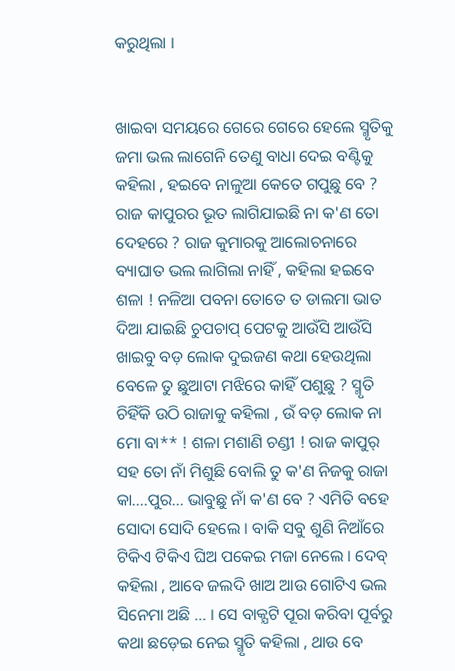କରୁଥିଲା ।


ଖାଇବା ସମୟରେ ଗେରେ ଗେରେ ହେଲେ ସ୍ମୃତିକୁ ଜମା ଭଲ ଲାଗେନି ତେଣୁ ବାଧା ଦେଇ ବଣ୍ଟିକୁ କହିଲା , ହଇବେ ନାଳୁଆ କେତେ ଗପୁଛୁ ବେ ? ରାଜ କାପୁରର ଭୂତ ଲାଗିଯାଇଛି ନା କ'ଣ ତୋ ଦେହରେ ? ରାଜ କୁମାରକୁ ଆଲୋଚନାରେ ବ୍ୟାଘାତ ଭଲ ଲାଗିଲା ନାହିଁ , କହିଲା ହଇବେ ଶଳା ! ନଳିଆ ପବନା ତୋତେ ତ ଡାଲମା ଭାତ ଦିଆ ଯାଇଛି ଚୁପଚାପ୍ ପେଟକୁ ଆଉଁସି ଆଉଁସି ଖାଇବୁ ବଡ଼ ଲୋକ ଦୁଇଜଣ କଥା ହେଉଥିଲା ବେଳେ ତୁ ଛୁଆଟା ମଝିରେ କାହିଁ ପଶୁଛୁ ? ସ୍ମୃତି ଚିହିଁକି ଉଠି ରାଜାକୁ କହିଲା , ଉଁ ବଡ଼ ଲୋକ ନା ମୋ ବା** ! ଶଳା ମଶାଣି ଚଣ୍ଡୀ ! ରାଜ କାପୁର୍ ସହ ତୋ ନାଁ ମିଶୁଛି ବୋଲି ତୁ କ'ଣ ନିଜକୁ ରାଜା କା....ପୁର... ଭାବୁଛୁ ନାଁ କ'ଣ ବେ ? ଏମିତି ବହେ ସୋଦା ସୋଦି ହେଲେ । ବାକି ସବୁ ଶୁଣି ନିଆଁରେ ଟିକିଏ ଟିକିଏ ଘିଅ ପକେଇ ମଜା ନେଲେ । ଦେବ୍ କହିଲା , ଆବେ ଜଲଦି ଖାଅ ଆଉ ଗୋଟିଏ ଭଲ ସିନେମା ଅଛି ... । ସେ ବାକ୍ଯଟି ପୂରା କରିବା ପୂର୍ବରୁ କଥା ଛଡ଼େଇ ନେଇ ସ୍ମୃତି କହିଲା , ଥାଉ ବେ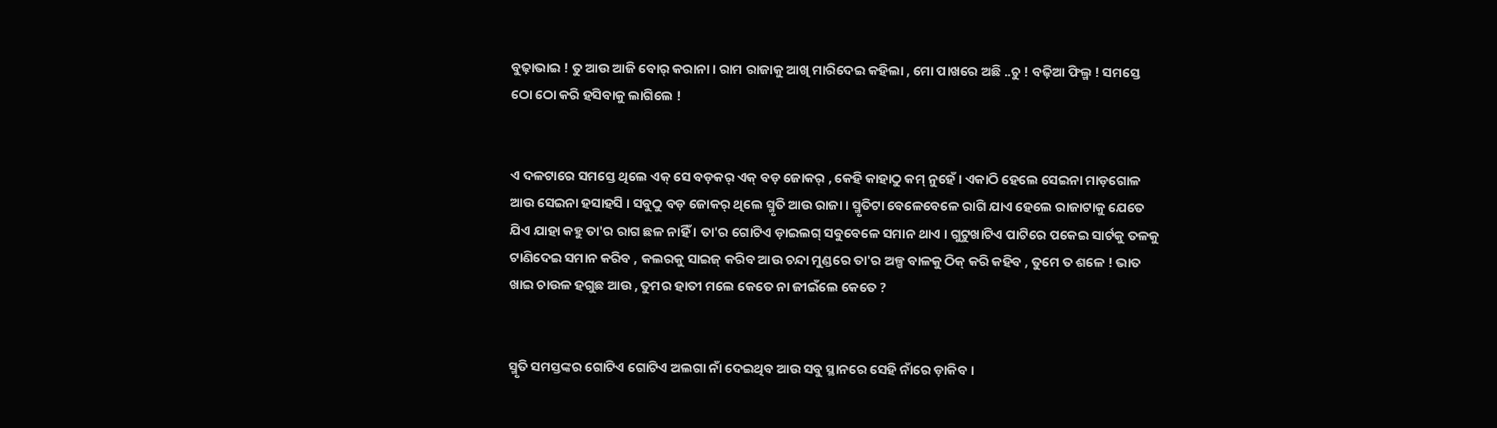ବୁଢ଼ାଭାଇ ! ତୁ ଆଉ ଆଜି ବୋର୍ କରାନା । ରାମ ରାଜାକୁ ଆଖି ମାରିଦେଇ କହିଲା , ମୋ ପାଖରେ ଅଛି ..ଚୁ ! ବଢ଼ିଆ ଫିଲ୍ମ ! ସମସ୍ତେ ଠୋ ଠୋ କରି ହସିବାକୁ ଲାଗିଲେ !


ଏ ଦଳଟାରେ ସମସ୍ତେ ଥିଲେ ଏକ୍ ସେ ବଡ଼କର୍ ଏକ୍ ବଡ଼ ଜୋକର୍ , କେହି କାହାଠୁ କମ୍ ନୁହେଁ । ଏକାଠି ହେଲେ ସେଇନା ମାଡ଼ଗୋଳ ଆଉ ସେଇନା ହସାହସି । ସବୁଠୁ ବଡ଼ ଜୋକର୍ ଥିଲେ ସ୍ମୃତି ଆଉ ରାଜା । ସ୍ମୃତିଟା ବେଳେବେଳେ ରାଗି ଯାଏ ହେଲେ ରାଜାଟାକୁ ଯେତେ ଯିଏ ଯାହା କହୁ ତା'ର ରାଗ ଛଳ ନାହିଁ । ତା'ର ଗୋଟିଏ ଡ଼ାଇଲଗ୍ ସବୁବେଳେ ସମାନ ଥାଏ । ଗୁଟୁଖାଟିଏ ପାଟିରେ ପକେଇ ସାର୍ଟକୁ ତଳକୁ ଟାଣିଦେଇ ସମାନ କରିବ , କଲରକୁ ସାଇଜ୍ କରିବ ଆଉ ଚନ୍ଦା ମୁଣ୍ଡରେ ତା'ର ଅଳ୍ପ ବାଳକୁ ଠିକ୍ କରି କହିବ , ତୁମେ ତ ଶଳେ ! ଭାତ ଖାଇ ଚାଉଳ ହଗୁଛ ଆଉ , ତୁମର ହାତୀ ମଲେ କେତେ ନା ଜୀଇଁଲେ କେତେ ?


ସ୍ମୃତି ସମସ୍ତଙ୍କର ଗୋଟିଏ ଗୋଟିଏ ଅଲଗା ନାଁ ଦେଇଥିବ ଆଉ ସବୁ ସ୍ଥାନରେ ସେହି ନାଁରେ ଡ଼ାକିବ ।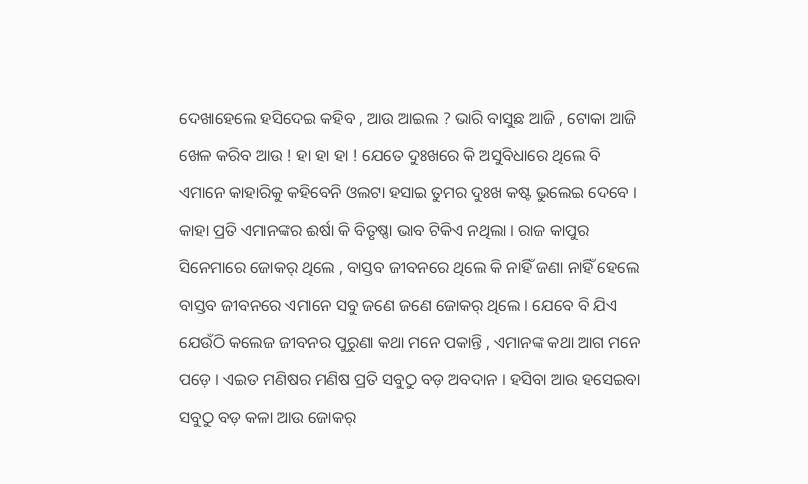ଦେଖାହେଲେ ହସିଦେଇ କହିବ , ଆଉ ଆଇଲ ? ଭାରି ବାସୁଛ ଆଜି , ଟୋକା ଆଜି ଖେଳ କରିବ ଆଉ ! ହା ହା ହା ! ଯେତେ ଦୁଃଖରେ କି ଅସୁବିଧାରେ ଥିଲେ ବି ଏମାନେ କାହାରିକୁ କହିବେନି ଓଲଟା ହସାଇ ତୁମର ଦୁଃଖ କଷ୍ଟ ଭୁଲେଇ ଦେବେ । କାହା ପ୍ରତି ଏମାନଙ୍କର ଈର୍ଷା କି ବିତୃଷ୍ଣା ଭାବ ଟିକିଏ ନଥିଲା । ରାଜ କାପୁର ସିନେମାରେ ଜୋକର୍ ଥିଲେ , ବାସ୍ତବ ଜୀବନରେ ଥିଲେ କି ନାହିଁ ଜଣା ନାହିଁ ହେଲେ ବାସ୍ତବ ଜୀବନରେ ଏମାନେ ସବୁ ଜଣେ ଜଣେ ଜୋକର୍ ଥିଲେ । ଯେବେ ବି ଯିଏ ଯେଉଁଠି କଲେଜ ଜୀବନର ପୁରୁଣା କଥା ମନେ ପକାନ୍ତି , ଏମାନଙ୍କ କଥା ଆଗ ମନେ ପଡ଼େ । ଏଇତ ମଣିଷର ମଣିଷ ପ୍ରତି ସବୁଠୁ ବଡ଼ ଅବଦାନ । ହସିବା ଆଉ ହସେଇବା ସବୁଠୁ ବଡ଼ କଳା ଆଉ ଜୋକର୍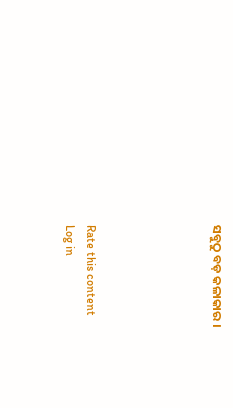ସବୁଠୁ ବଡ଼ କଳାକାର ।





Rate this content
Log in